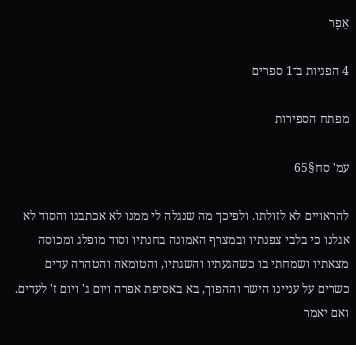אֵפֶר

4 הפניות ב־1 ספרים

מפתח הספירות

עמ' סח§65

להראויים לא לזולתו. ולפיכך מה שנגלה לי ממנו לא אכתבנו והסוד לא אגלנו כי בלבי צפנתיו ובמצרף האמונה בחנתיו וסוד מופלג ומכוסה מצאתיו ושמחתי בו כשהגעתיו והשגתיו, והטומאה והטהרה עדים כשרים על עניינו הישר וההפוך, בא באסיפת אפרה ויום ג' ויום ז' לעדים. ואם יאמר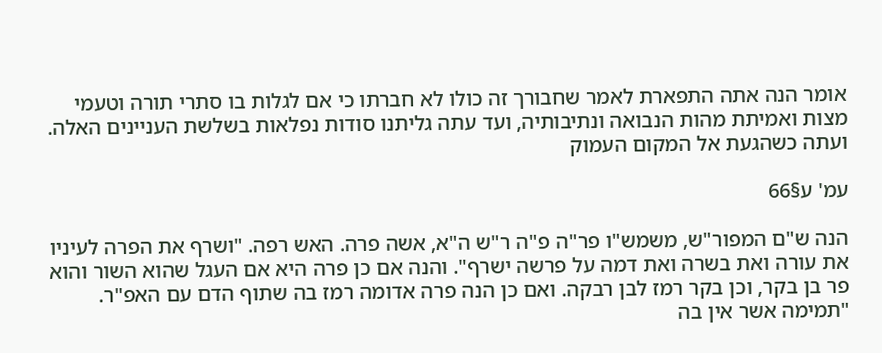אומר הנה אתה התפארת לאמר שחבורך זה כולו לא חברתו כי אם לגלות בו סתרי תורה וטעמי מצות ואמיתת מהות הנבואה ונתיבותיה, ועד עתה גליתנו סודות נפלאות בשלשת העניינים האלה. ועתה כשהגעת אל המקום העמוק

עמ' ע§66

הנה ש"ם המפור"ש, משמש"ו פר"ה פ"ה ר"ש ה"א, אשה פרה. האש רפה. "ושרף את הפרה לעיניו את עורה ואת בשרה ואת דמה על פרשה ישרף". והנה אם כן פרה היא אם העגל שהוא השור והוא פר בן בקר, וכן בקר רמז לבן רבקה. ואם כן הנה פרה אדומה רמז בה שתוף הדם עם האפ"ר. "תמימה אשר אין בה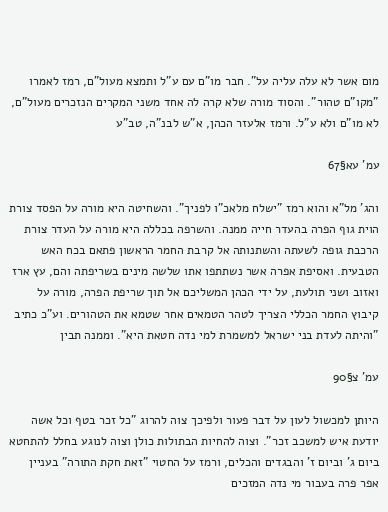מום אשר לא עלה עליה על". חבר מו"ם עם ע"ל ותמצא מעול"ם, רמז לאמרו "מקו"ם טהור". והסוד מורה שלא קרה לה אחד משני המקרים הנזכרים מעול"ם, לא מו"ם ולא ע"ל. ורמז אלעזר הכהן, א"ש לבנ"ה, טב"ע

עמ' עא§67

והג' מל"א והוא רמז "ישלח מלאכ"ו לפניך". והשחיטה היא מורה על הפסד צורת הוית גוף הפרה בהעדר חייה ממנה. והשרפה בכללה היא מורה על העדר צורת הרכבת גופה לשעתה והשתנותה אל קרבת החמר הראשון פתאם בכח האש הטבעית. ואסיפת אפרה אשר נשתתפו אתו שלשה מינים בשריפתה והם, עץ ארז ואזוב ושני תולעת, על ידי הכהן המשליכם אל תוך שריפת הפרה, מורה על קיבוץ החמר הכללי הצריך לטהר הטמאים אחר שטמא את הטהורים. וע"כ כתיב "והיתה לעדת בני ישראל למשמרת למי נדה חטאת היא". וממנה תבין

עמ' צ§90

היותן למכשול לעון על דבר פעור ולפיכך צוה להרוג "כל זכר בטף וכל אשה יודעת איש למשכב זכר". וצוה להחיות הבתולות כולן וצוה לנוגע בחלל להתחטא ביום ג' וביום ז' והבגדים והכלים, ורמז על החטוי "זאת חקת התורה" בעניין אפר פרה בעבור מי נדה המזכים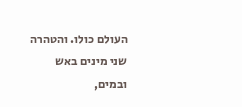העולם כולו. והטהרה שני מינים באש ובמים,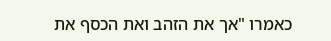כאמרו "אך את הזהב ואת הכסף את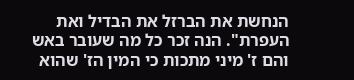הנחשת את הברזל את הבדיל ואת העפרת". הנה זכר כל מה שעובר באש והם ז' מיני מתכות כי המין הז' שהוא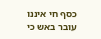כסף חי איננו עובר באש כי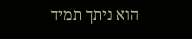הוא ניתך תמיד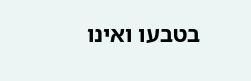בטבעו ואינו